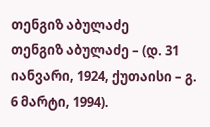თენგიზ აბულაძე
თენგიზ აბულაძე – (დ. 31 იანვარი, 1924, ქუთაისი – გ. 6 მარტი, 1994).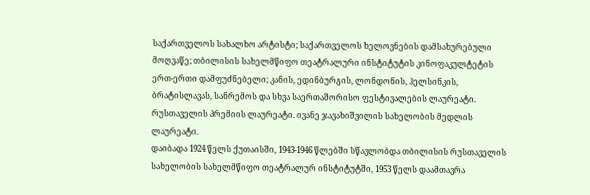საქართველოს სახალხო არტისტი; საქართველოს ხელოვნების დამსახურებული მოღვაწე; თბილისის სახელმწიფო თეატრალური ინსტიტუტის კინოფაკულტეტის ერთ-ერთი დამფუძნებელი; კანის, ედინბურგის, ლონდონის, ჰელსინკის, ბრატისლავას, სანრემოს და სხვა საერთაშორისო ფესტივალების ლაურეატი. რუსთაველის პრემიის ლაურეატი. ივანე ჯავახიშვილის სახელობის მედლის ლაურეატი.
დაიბადა 1924 წელს ქუთაისში, 1943-1946 წლებში სწავლობდა თბილისის რუსთაველის სახელობის სახელმწიფო თეატრალურ ინსტიტუტში, 1953 წელს დაამთავრა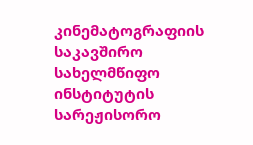კინემატოგრაფიის საკავშირო სახელმწიფო ინსტიტუტის სარეჟისორო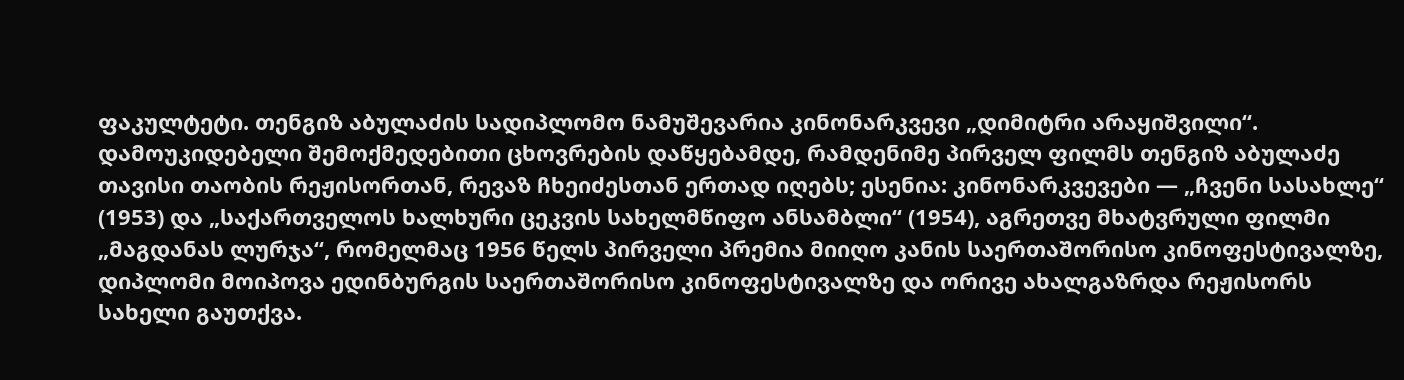ფაკულტეტი. თენგიზ აბულაძის სადიპლომო ნამუშევარია კინონარკვევი „დიმიტრი არაყიშვილი“.
დამოუკიდებელი შემოქმედებითი ცხოვრების დაწყებამდე, რამდენიმე პირველ ფილმს თენგიზ აბულაძე თავისი თაობის რეჟისორთან, რევაზ ჩხეიძესთან ერთად იღებს; ესენია: კინონარკვევები ― „ჩვენი სასახლე“ (1953) და „საქართველოს ხალხური ცეკვის სახელმწიფო ანსამბლი“ (1954), აგრეთვე მხატვრული ფილმი „მაგდანას ლურჯა“, რომელმაც 1956 წელს პირველი პრემია მიიღო კანის საერთაშორისო კინოფესტივალზე, დიპლომი მოიპოვა ედინბურგის საერთაშორისო კინოფესტივალზე და ორივე ახალგაზრდა რეჟისორს სახელი გაუთქვა.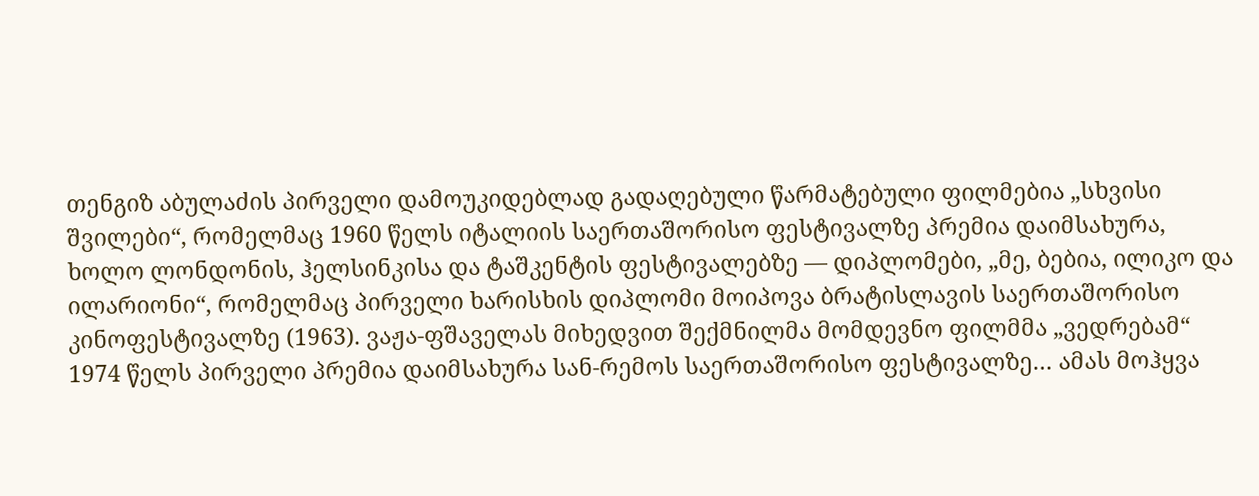თენგიზ აბულაძის პირველი დამოუკიდებლად გადაღებული წარმატებული ფილმებია „სხვისი შვილები“, რომელმაც 1960 წელს იტალიის საერთაშორისო ფესტივალზე პრემია დაიმსახურა, ხოლო ლონდონის, ჰელსინკისა და ტაშკენტის ფესტივალებზე ― დიპლომები, „მე, ბებია, ილიკო და ილარიონი“, რომელმაც პირველი ხარისხის დიპლომი მოიპოვა ბრატისლავის საერთაშორისო კინოფესტივალზე (1963). ვაჟა-ფშაველას მიხედვით შექმნილმა მომდევნო ფილმმა „ვედრებამ“ 1974 წელს პირველი პრემია დაიმსახურა სან-რემოს საერთაშორისო ფესტივალზე… ამას მოჰყვა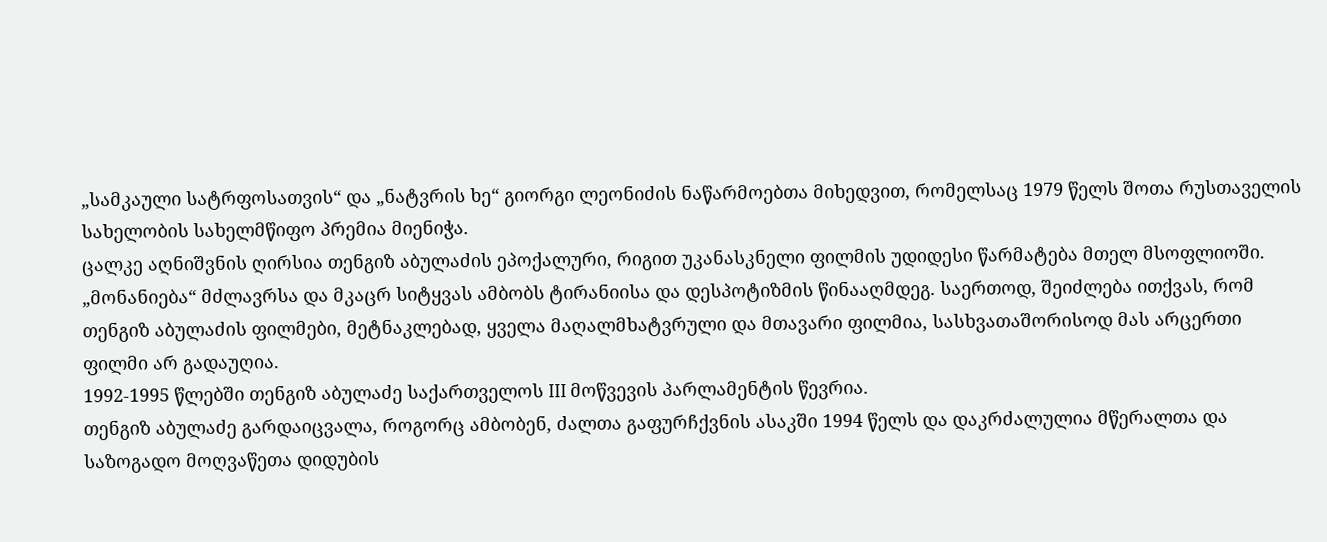„სამკაული სატრფოსათვის“ და „ნატვრის ხე“ გიორგი ლეონიძის ნაწარმოებთა მიხედვით, რომელსაც 1979 წელს შოთა რუსთაველის სახელობის სახელმწიფო პრემია მიენიჭა.
ცალკე აღნიშვნის ღირსია თენგიზ აბულაძის ეპოქალური, რიგით უკანასკნელი ფილმის უდიდესი წარმატება მთელ მსოფლიოში. „მონანიება“ მძლავრსა და მკაცრ სიტყვას ამბობს ტირანიისა და დესპოტიზმის წინააღმდეგ. საერთოდ, შეიძლება ითქვას, რომ თენგიზ აბულაძის ფილმები, მეტნაკლებად, ყველა მაღალმხატვრული და მთავარი ფილმია, სასხვათაშორისოდ მას არცერთი ფილმი არ გადაუღია.
1992-1995 წლებში თენგიზ აბულაძე საქართველოს III მოწვევის პარლამენტის წევრია.
თენგიზ აბულაძე გარდაიცვალა, როგორც ამბობენ, ძალთა გაფურჩქვნის ასაკში 1994 წელს და დაკრძალულია მწერალთა და საზოგადო მოღვაწეთა დიდუბის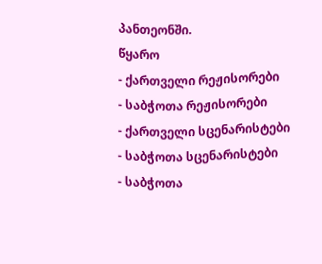პანთეონში.
წყარო
- ქართველი რეჟისორები
- საბჭოთა რეჟისორები
- ქართველი სცენარისტები
- საბჭოთა სცენარისტები
- საბჭოთა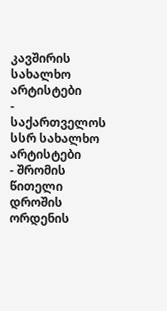კავშირის სახალხო არტისტები
- საქართველოს სსრ სახალხო არტისტები
- შრომის წითელი დროშის ორდენის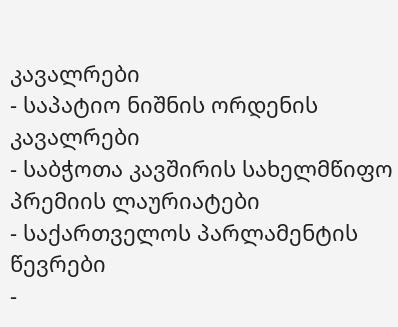კავალრები
- საპატიო ნიშნის ორდენის კავალრები
- საბჭოთა კავშირის სახელმწიფო პრემიის ლაურიატები
- საქართველოს პარლამენტის წევრები
-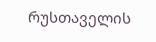რუსთაველის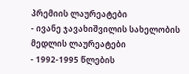პრემიის ლაურეატები
- ივანე ჯავახიშვილის სახელობის მედლის ლაურეატები
- 1992-1995 წლების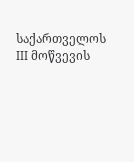საქართველოს III მოწვევის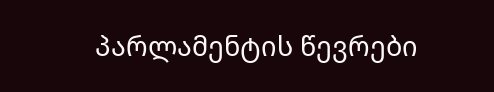პარლამენტის წევრები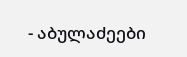- აბულაძეები